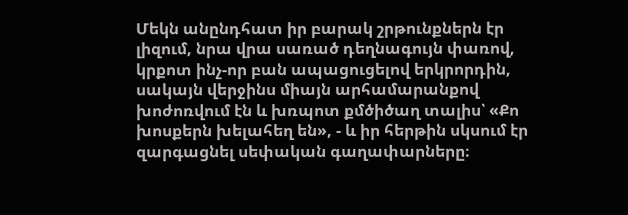Մեկն անընդհատ իր բարակ շրթունքներն էր լիզում, նրա վրա սառած դեղնագույն փառով, կրքոտ ինչ-որ բան ապացուցելով երկրորդին, սակայն վերջինս միայն արհամարանքով խոժոռվում էն և խռպոտ քմծիծաղ տալիս՝ «Քո խոսքերն խելահեղ են», - և իր հերթին սկսում էր զարգացնել սեփական գաղափարները։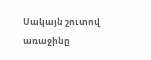Սակայն շուտով առաջինը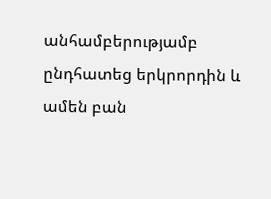անհամբերությամբ ընդհատեց երկրորդին և ամեն բան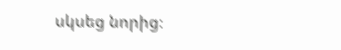սկսեց նորից։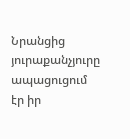Նրանցից յուրաքանչյուրը ապացուցում էր իր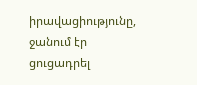իրավացիությունը, ջանում էր ցուցադրել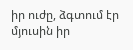իր ուժը, ձգտում էր մյուսին իր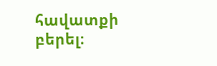հավատքի բերել։